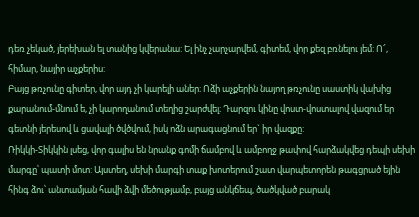դեռ չեկած, յերեխան ել տանից կվերանա: Ել ինչ չարչարվեմ, գիտեմ, վոր քեզ բռնելու յեմ: Ո՜, հիմար, նայիր աչքերիս:
Բայց թռչունը գիտեր, վոր այդ չի կարելի աներ։ Ոձի աչքերին նայող թռչունը սաստիկ վախից քարանում-մնում ե, չի կարողանում տեղից շարժվել։ Դարզու կինը վոստ-վոստալով վազում եր գետնի յերեսով և ցավալի ծվծվում, իսկ ոձն արագացնում եր` իր վազքը:
Ռիկկի-Տիկկին լսեց, վոր գալիս են նրանք գոմի ճամբով և ամբողջ թափով հարձակվեց դեպի սեխի մարգը՝ պատի մոտ: Այստեղ, սեխի մարգի տաք խոտերում շատ վարպետորեն թագցրած եյին հինգ ձու՝ անտամյան հավի ձվի մեծությամբ, բայց անկճեպ, ծածկված բարակ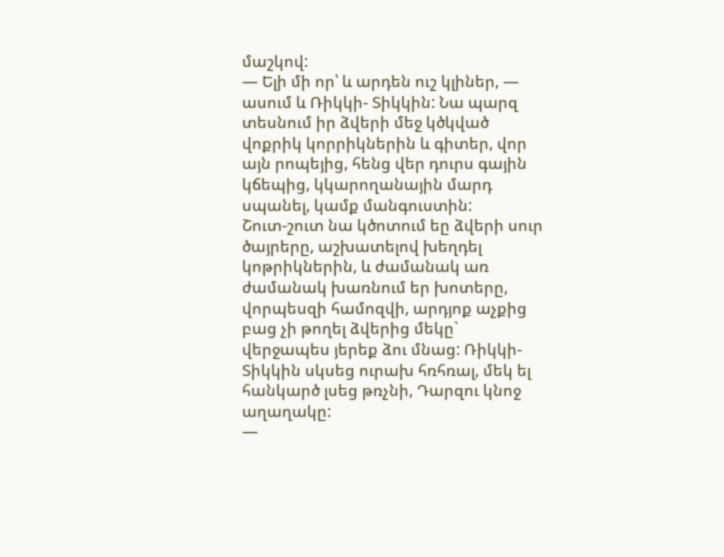մաշկով:
— Ելի մի որ՝ և արդեն ուշ կլիներ, — ասում և Ռիկկի- Տիկկին: Նա պարզ տեսնում իր ձվերի մեջ կծկված վոքրիկ կորրիկներին և գիտեր, վոր այն րոպեյից, հենց վեր դուրս գային կճեպից, կկարողանային մարդ սպանել, կամք մանգուստին:
Շուտ-շուտ նա կծոտում եը ձվերի սուր ծայրերը, աշխատելով խեղդել կոթրիկներին, և ժամանակ առ ժամանակ խառնում եր խոտերը, վորպեսզի համոզվի, արդյոք աչքից բաց չի թողել ձվերից մեկը` վերջապես յերեք ձու մնաց: Ռիկկի-Տիկկին սկսեց ուրախ հռհռալ, մեկ ել հանկարծ լսեց թռչնի, Դարզու կնոջ աղաղակը:
—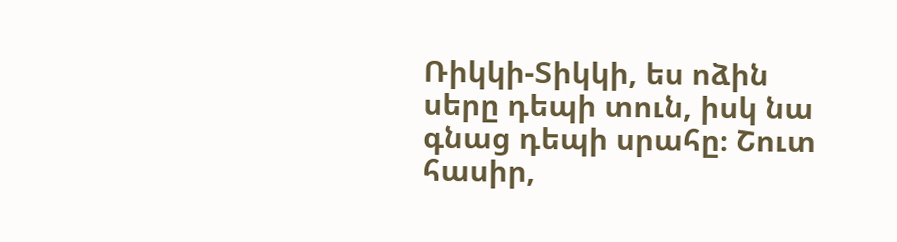Ռիկկի-Տիկկի, ես ոձին սերը դեպի տուն, իսկ նա գնաց դեպի սրահը։ Շուտ հասիր,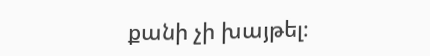քանի չի խայթել։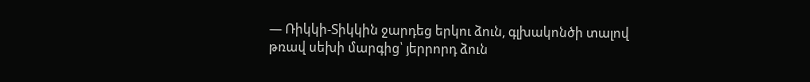— Ռիկկի-Տիկկին ջարդեց երկու ձուն, գլխակոնծի տալով թռավ սեխի մարգից՝ յերրորդ ձուն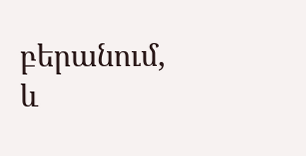բերանում, և